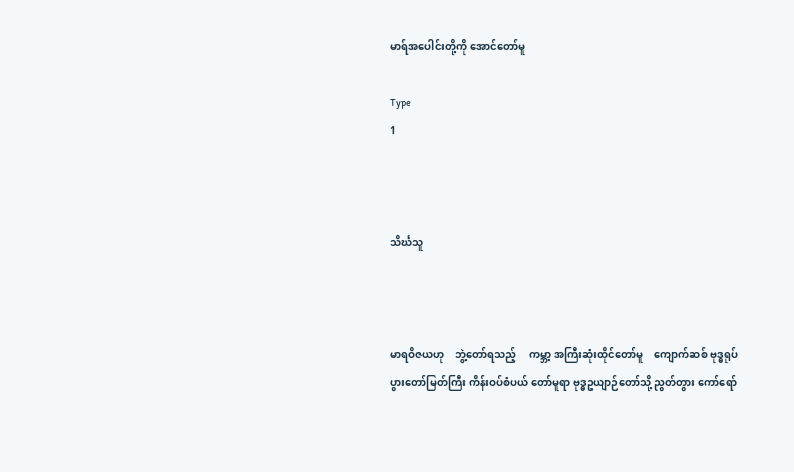မာရ်အပေါင်းတို့ကို အောင်တော်မူ

Type
1



သိင်္ဃသူ



မာရဝိဇယဟု    ဘွဲ့တော်ရသည့်     ကမ္ဘာ့ အကြီးဆုံးထိုင်တော်မူ    ကျောက်ဆစ် ဗုဒ္ဓရုပ်ပွားတော်မြတ်ကြီး ကိန်းဝပ်စံပယ် တော်မူရာ ဗုဒ္ဓဥယျာဉ်တော်သို့ ညွတ်တွား ကော်ရော်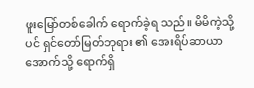ဖူးမြော်တစ်ခေါက် ရောက်ခဲ့ရ သည်။ မိမိကဲ့သို့ပင် ရှင်တော်မြတ်ဘုရား ၏ အေးရိပ်ဆာယာအောက်သို့ ရောက်ရှိ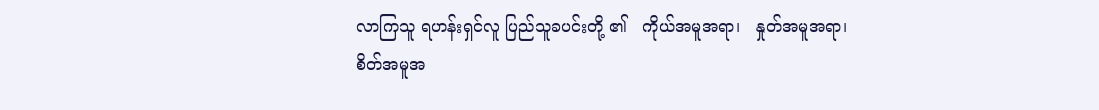လာကြသူ ရဟန်းရှင်လူ ပြည်သူခပင်းတို့ ၏   ကိုယ်အမူအရာ၊   နှုတ်အမူအရာ၊  စိတ်အမူအ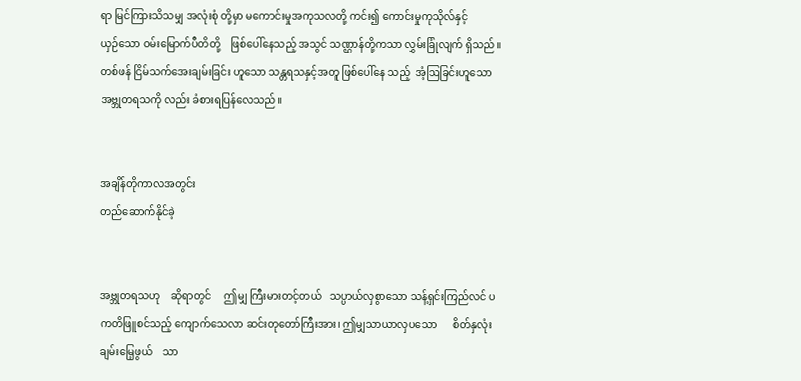ရာ မြင်ကြားသိသမျှ အလုံးစုံ တို့မှာ မကောင်းမှုအကုသလတို့ ကင်း၍ ကောင်းမှုကုသိုလ်နှင့်         ယှဉ်သော ဝမ်းမြောက်ပီတိတို့    ဖြစ်ပေါ်နေသည့် အသွင် သဏ္ဌာန်တို့ကသာ လွှမ်းခြုံလျက် ရှိသည်။ တစ်ဖန် ငြိမ်သက်အေးချမ်းခြင်း ဟူသော သန္တရသနှင့်အတူ ဖြစ်ပေါ်နေ သည့်  အံ့ဩခြင်းဟူသော အဗ္ဘုတရသကို လည်း ခံစားရပြန်လေသည်။


အချိန်တိုကာလအတွင်း
တည်ဆောက်နိုင်ခဲ့


အဗ္ဘုတရသဟု    ဆိုရာတွင်     ဤမျှ ကြီးမားတင့်တယ်   သပ္ပာယ်လှစွာသော သန့်ရှင်းကြည်လင် ပကတိဖြူစင်သည့် ကျောက်သေလာ ဆင်းတုတော်ကြီးအား၊ ဤမျှသာယာလှပသော      စိတ်နှလုံး ချမ်းမြေ့ဖွယ်    သာ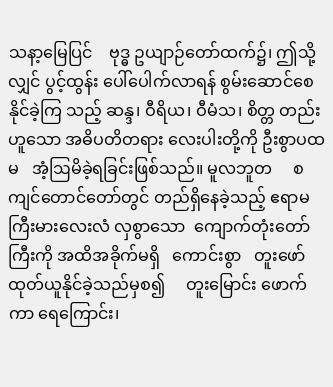သနာ့မြေပြင်    ဗုဒ္ဓ ဥယျာဉ်တော်ထက်၌၊ ဤသို့လျှင် ပွင့်ထွန်း ပေါ်ပေါက်လာရန် စွမ်းဆောင်စေနိုင်ခဲ့ကြ သည့် ဆန္ဒ၊ ဝီရိယ၊ ဝီမံသ၊ စိတ္တ တည်း ဟူသော အဓိပတိတရား လေးပါးတို့ကို ဦးစွာပထမ   အံ့ဩမိခဲ့ရခြင်းဖြစ်သည်။ မူလဘူတ     စကျင်တောင်တော်တွင် တည်ရှိနေခဲ့သည့် ဧရာမကြီးမားလေးလံ လှစွာသော  ကျောက်တုံးတော်ကြီးကို အထိအခိုက်မရှိ   ကောင်းစွာ   တူးဖော် ထုတ်ယူနိုင်ခဲ့သည်မှစ၍     တူးမြောင်း ဖောက်ကာ ရေကြောင်း၊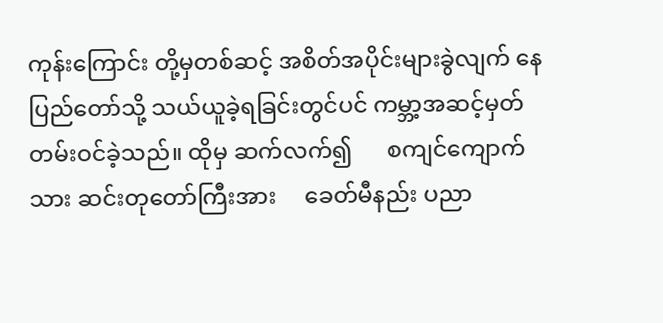ကုန်းကြောင်း တို့မှတစ်ဆင့် အစိတ်အပိုင်းများခွဲလျက် နေပြည်တော်သို့ သယ်ယူခဲ့ရခြင်းတွင်ပင် ကမ္ဘာ့အဆင့်မှတ်တမ်းဝင်ခဲ့သည်။ ထိုမှ ဆက်လက်၍      စကျင်ကျောက်သား ဆင်းတုတော်ကြီးအား     ခေတ်မီနည်း ပညာ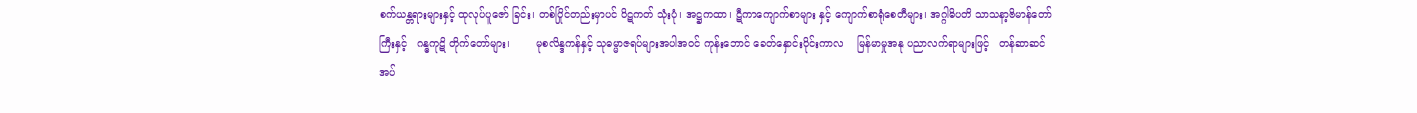စက်ယန္တရားများနှင့် ထုလုပ်ပူဇော် ခြင်း၊ တစ်ပြိုင်တည်းမှာပင် ပိဋကတ် သုံးပုံ၊ အဋ္ဌကထာ၊ ဋီကာကျောက်စာများ နှင့် ကျောက်စာရုံစေတီများ၊ အဂ္ဂါဓိပတိ သာသနာ့ဗိမာန်တော်ကြီးနှင့်   ဂန္ဓကုဋိ တိုက်တော်များ၊        မုစလိန္ဒကန်နှင့် သုဓမ္မာဇရပ်များအပါအဝင် ကုန်းဘောင် ခေတ်နှောင်းပိုင်းကာလ    မြန်မာမှုအနု ပညာလက်ရာများဖြင့်   တန်ဆာဆင် အပ်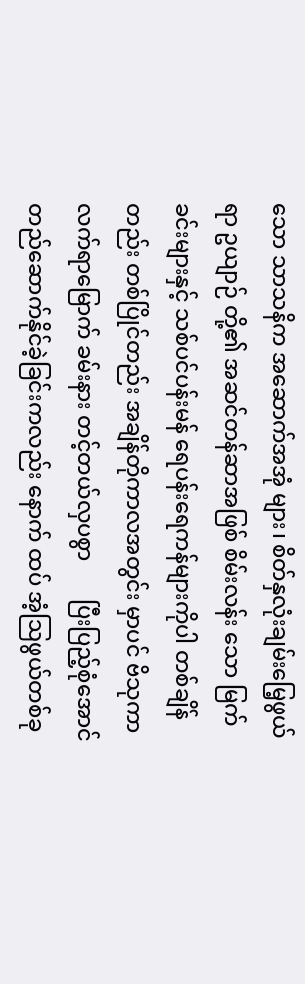သော သာသနိက အဆောက်အအုံ များ၊ စိတ်နှလုံးချမ်းမြေ့ဖွယ်ရာ ဥယျာဉ် တို့၏ အဆင်တန်ဆာအဖြစ် စိမ်းလန်း သော မြက်ခင်းများနှင့် သစ်ပင်ပန်းမန် ရေပန်းရေကန်များကိုပါ တစ်ချိန်တည်း တစ်ပြိုင်တည်း အချိန်တိုကာလအတွင်း မှာပင် ဗိသုကာလက်ရာမြောက် ခမ်းနား တင့်တယ်လှပစွာ       ပြီးပြည့်စုံအောင် တည်ဆောက်နိုင်ခဲ့ခြင်းကလည်း နောက် ထပ် အံ့ဩဖွယ်တစ်ခု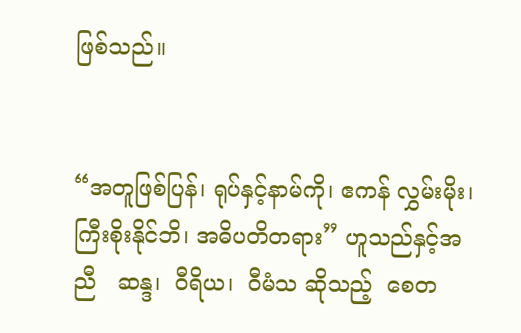ဖြစ်သည်။


“အတူဖြစ်ပြန်၊ ရုပ်နှင့်နာမ်ကို၊ ဧကန် လွှမ်းမိုး၊ ကြီးစိုးနိုင်ဘိ၊ အဓိပတိတရား” ဟူသည်နှင့်အညီ   ဆန္ဒ၊  ဝီရိယ၊  ဝီမံသ ဆိုသည့်  စေတ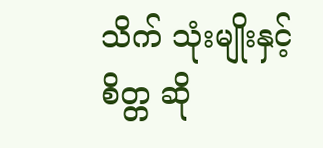သိက် သုံးမျိုးနှင့်  စိတ္တ ဆို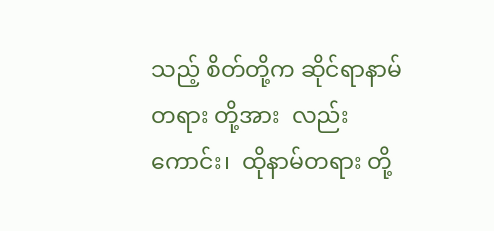သည့် စိတ်တို့က ဆိုင်ရာနာမ်တရား တို့အား  လည်းကောင်း၊  ထိုနာမ်တရား တို့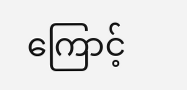ကြောင့်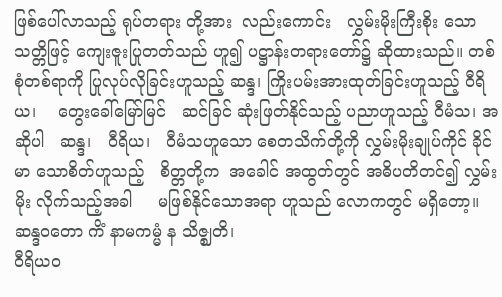ဖြစ်ပေါ်လာသည့် ရုပ်တရား တို့အား  လည်းကောင်း   လွှမ်းမိုးကြီးစိုး သော သတ္တိဖြင့် ကျေးဇူးပြုတတ်သည် ဟူ၍ ပဋ္ဌာန်းတရားတော်၌ ဆိုထားသည်။ တစ်စုံတစ်ရာကို ပြုလုပ်လိုခြင်းဟူသည့် ဆန္ဒ၊ ကြိုးပမ်းအားထုတ်ခြင်းဟူသည့် ဝီရိယ၊    တွေးခေါ်မြော်မြင်   ဆင်ခြင် ဆုံးဖြတ်နိုင်သည့် ပညာဟူသည့် ဝီမံသ၊ အဆိုပါ   ဆန္ဒ၊   ဝီရိယ၊   ဝီမံသဟူသော စေတသိက်တို့ကို လွှမ်းမိုးချုပ်ကိုင် ခိုင်မာ သောစိတ်ဟူသည့်   စိတ္တတို့က  အခေါင် အထွတ်တွင် အဓိပတိတင်၍ လွှမ်းမိုး လိုက်သည့်အခါ     မဖြစ်နိုင်သောအရာ ဟူသည် လောကတွင် မရှိတော့။
ဆန္ဒဝတော ကိံ နာမကမ္မံ န သိဇ္ဈတိ၊
ဝီရိယဝ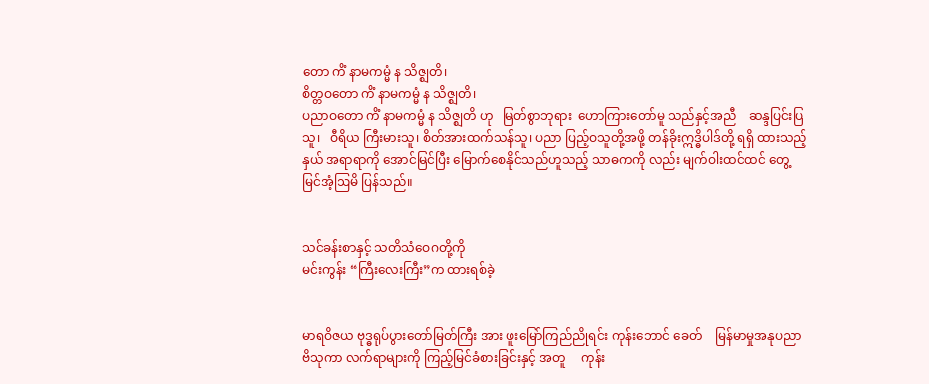တော ကိံ နာမကမ္မံ န သိဇ္ဈတိ၊
စိတ္တဝတော ကိံ နာမကမ္မံ န သိဇ္ဈတိ၊
ပညာဝတော ကိံ နာမကမ္မံ န သိဇ္ဈတိ ဟု   မြတ်စွာဘုရား  ဟောကြားတော်မူ သည်နှင့်အညီ    ဆန္ဒပြင်းပြသူ၊   ဝီရိယ ကြီးမားသူ၊ စိတ်အားထက်သန်သူ၊ ပညာ ပြည့်ဝသူတို့အဖို့ တန်ခိုးဣဒ္ဓိပါဒ်တို့ ရရှိ ထားသည့်နှယ် အရာရာကို အောင်မြင်ပြီး မြောက်စေနိုင်သည်ဟူသည့် သာဓကကို လည်း မျက်ဝါးထင်ထင် တွေ့မြင်အံ့ဩမိ ပြန်သည်။


သင်ခန်းစာနှင့် သတိသံဝေဂတို့ကို
မင်းကွန်း “ကြီးလေးကြီး”က ထားရစ်ခဲ့


မာရဝိဇယ ဗုဒ္ဓရုပ်ပွားတော်မြတ်ကြီး အား ဖူးမြော်ကြည်ညိုရင်း ကုန်းဘောင် ခေတ်    မြန်မာမှုအနုပညာ   ဗိသုကာ လက်ရာများကို ကြည့်မြင်ခံစားခြင်းနှင့် အတူ     ကုန်း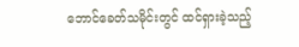ဘောင်ခေတ်သမိုင်းတွင် ထင်ရှားခဲ့သည့်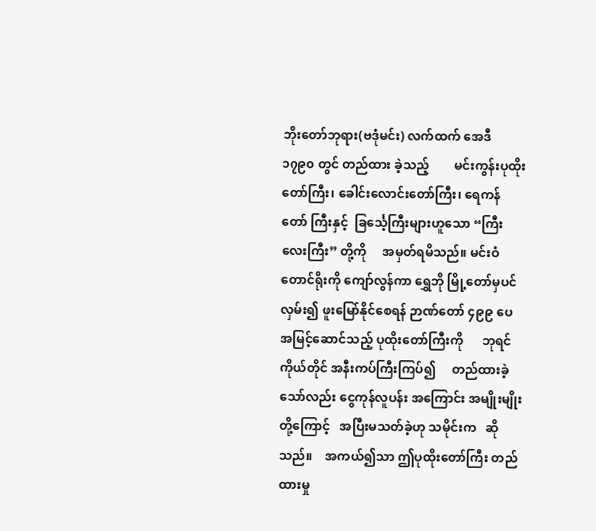ဘိုးတော်ဘုရား(ဗဒုံမင်း) လက်ထက် အေဒီ ၁၇၉၀ တွင် တည်ထား ခဲ့သည့်        မင်းကွန်းပုထိုးတော်ကြီး၊ ခေါင်းလောင်းတော်ကြီး၊ ရေကန်တော် ကြီးနှင့်  ခြင်္သေ့ကြီးများဟူသော “ကြီး လေးကြီး” တို့ကို     အမှတ်ရမိသည်။ မင်းဝံတောင်ရိုးကို ကျော်လွန်ကာ ရွှေဘို မြို့တော်မှပင် လှမ်း၍ ဖူးမြော်နိုင်စေရန် ဉာဏ်တော် ၄၉၉ ပေ အမြင့်ဆောင်သည့် ပုထိုးတော်ကြီးကို      ဘုရင်ကိုယ်တိုင် အနီးကပ်ကြီးကြပ်၍     တည်ထားခဲ့ သော်လည်း ငွေကုန်လူပန်း အကြောင်း အမျိုးမျိုးတို့ကြောင့်   အပြီးမသတ်ခဲ့ဟု သမိုင်းက   ဆိုသည်။    အကယ်၍သာ ဤပုထိုးတော်ကြီး တည်ထားမှု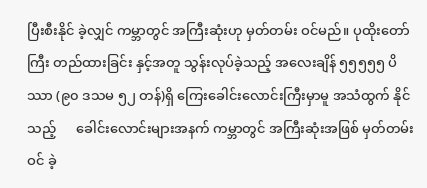ပြီးစီးနိုင် ခဲ့လျှင် ကမ္ဘာတွင် အကြီးဆုံးဟု မှတ်တမ်း ဝင်မည်။ ပုထိုးတော်ကြီး တည်ထားခြင်း နှင့်အတူ သွန်းလုပ်ခဲ့သည့် အလေးချိန် ၅၅၅၅၅ ပိဿာ (၉၀ ဒသမ ၅၂ တန်)ရှိ ကြေးခေါင်းလောင်းကြီးမှာမူ အသံထွက် နိုင်သည့်      ခေါင်းလောင်းများအနက် ကမ္ဘာတွင် အကြီးဆုံးအဖြစ် မှတ်တမ်းဝင် ခဲ့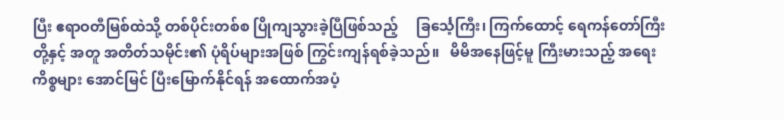ပြီး ဧရာဝတီမြစ်ထဲသို့ တစ်ပိုင်းတစ်စ ပြိုကျသွားခဲ့ပြီဖြစ်သည့်     ခြင်္သေ့ကြီး၊ ကြက်ထောင့် ရေကန်တော်ကြီးတို့နှင့် အတူ အတိတ်သမိုင်း၏ ပုံရိပ်များအဖြစ် ကြွင်းကျန်ရစ်ခဲ့သည်။   မိမိအနေဖြင့်မူ ကြီးမားသည့် အရေးကိစ္စများ အောင်မြင် ပြီးမြောက်နိုင်ရန် အထောက်အပံ့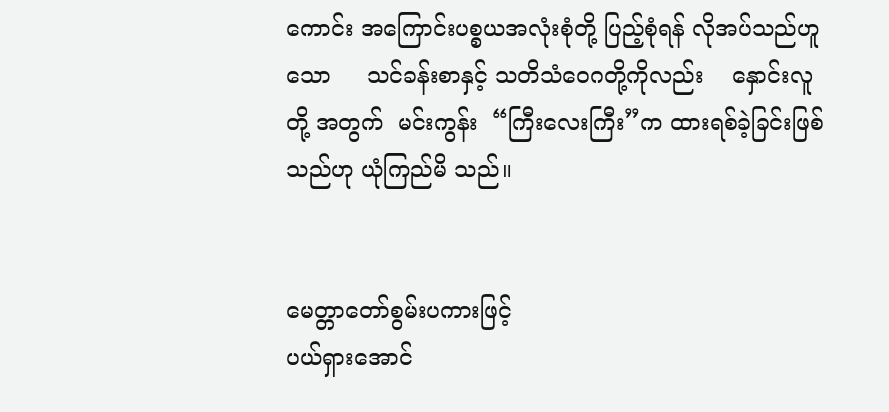ကောင်း အကြောင်းပစ္စယအလုံးစုံတို့ ပြည့်စုံရန် လိုအပ်သည်ဟူသော     သင်ခန်းစာနှင့် သတိသံဝေဂတို့ကိုလည်း    နှောင်းလူတို့ အတွက်  မင်းကွန်း  “ကြီးလေးကြီး”က ထားရစ်ခဲ့ခြင်းဖြစ်သည်ဟု ယုံကြည်မိ သည်။


မေတ္တာတော်စွမ်းပကားဖြင့်
ပယ်ရှားအောင်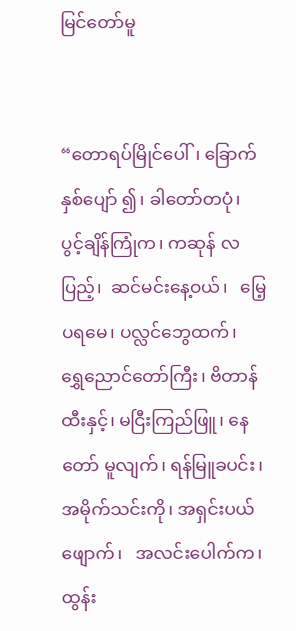မြင်တော်မူ


“တောရပ်မြိုင်ပေါ်၊ ခြောက်နှစ်ပျော် ၍၊ ခါတော်တပုံ၊ ပွင့်ချိန်ကြုံက၊ ကဆုန် လပြည့်၊  ဆင်မင်းနေ့ဝယ်၊   မြေ့ပရမေ၊ ပလ္လင်ဘွေထက်၊   ရွှေညောင်တော်ကြီး၊ ဗိတာန်ထီးနှင့်၊ မငြီးကြည်ဖြူ၊ နေတော် မူလျက်၊ ရန်မြူခပင်း၊ အမိုက်သင်းကို၊ အရှင်းပယ်ဖျောက်၊   အလင်းပေါက်က၊ ထွန်း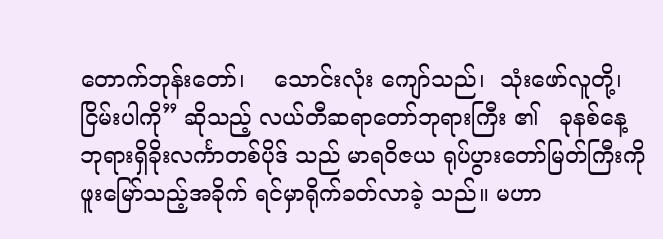တောက်ဘုန်းတော်၊    သောင်းလုံး ကျော်သည်၊  သုံးဖော်လူတို့၊  ငြိမ်းပါကို” ဆိုသည့် လယ်တီဆရာတော်ဘုရားကြီး ၏   ခုနစ်နေ့  ဘုရားရှိခိုးလင်္ကာတစ်ပိုဒ် သည် မာရဝိဇယ ရုပ်ပွားတော်မြတ်ကြီးကို ဖူးမြော်သည့်အခိုက် ရင်မှာရိုက်ခတ်လာခဲ့ သည်။ မဟာ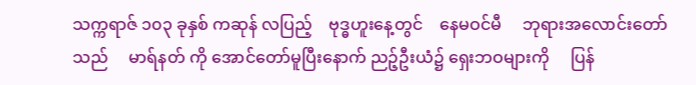သက္ကရာဇ် ၁၀၃ ခုနှစ် ကဆုန် လပြည့်    ဗုဒ္ဓဟူးနေ့တွင်    နေမဝင်မီ     ဘုရားအလောင်းတော်သည်     မာရ်နတ် ကို အောင်တော်မူပြီးနောက် ညဉ့်ဦးယံ၌ ရှေးဘဝများကို     ပြန်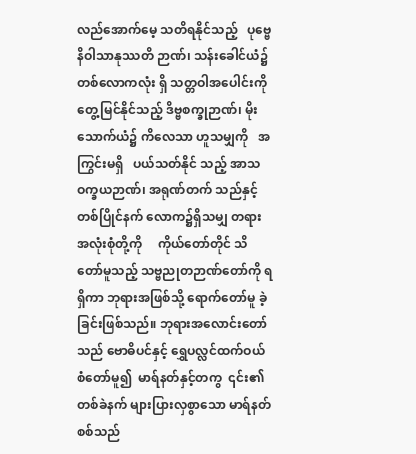လည်အောက်မေ့ သတိရနိုင်သည့်   ပုဗ္ဗေနိဝါသာနုဿတိ ဉာဏ်၊ သန်းခေါင်ယံ၌ တစ်လောကလုံး ရှိ သတ္တဝါအပေါင်းကို တွေ့မြင်နိုင်သည့် ဒိဗ္ဗစက္ခုဉာဏ်၊ မိုးသောက်ယံ၌ ကိလေသာ ဟူသမျှကို   အကြွင်းမရှိ   ပယ်သတ်နိုင် သည့် အာသဝက္ခယဉာဏ်၊ အရုဏ်တက် သည်နှင့်တစ်ပြိုင်နက် လောက၌ရှိသမျှ တရားအလုံးစုံတို့ကို     ကိုယ်တော်တိုင် သိတော်မူသည့် သဗ္ဗညုတဉာဏ်တော်ကို ရရှိကာ ဘုရားအဖြစ်သို့ ရောက်တော်မူ ခဲ့ခြင်းဖြစ်သည်။ ဘုရားအလောင်းတော် သည် ဗောဓိပင်နှင့် ရွှေပလ္လင်ထက်ဝယ် စံတော်မူ၍  မာရ်နတ်နှင့်တကွ  ၎င်း၏ တစ်ခဲနက် များပြားလှစွာသော မာရ်နတ် စစ်သည်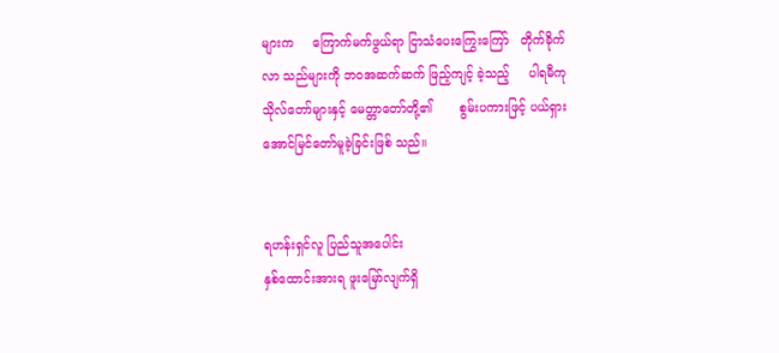များက     ကြောက်မက်ဖွယ်ရာ ငြာသံပေးကြွေးကြော်   တိုက်ခိုက်လာ သည်များကို ဘဝအဆက်ဆက် ဖြည့်ကျင့် ခဲ့သည့်     ပါရမီကုသိုလ်တော်များနှင့် မေတ္တာတော်တို့၏       စွမ်းပကားဖြင့် ပယ်ရှား  အောင်မြင်တော်မူခဲ့ခြင်းဖြစ် သည်။


ရဟန်းရှင်လူ ပြည်သူအပေါင်း
နှစ်ထောင်းအားရ ဖူးမြော်လျက်ရှိ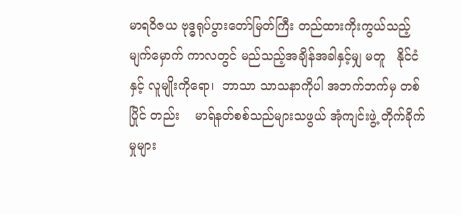မာရဝိဇယ ဗုဒ္ဓရုပ်ပွားတော်မြတ်ကြီး တည်ထားကိုးကွယ်သည့်   မျက်မှောက် ကာလတွင် မည်သည့်အချိန်အခါနှင့်မျှ မတူ   နိုင်ငံနှင့် လူမျိုးကိုရော၊  ဘာသာ သာသနာကိုပါ အဘက်ဘက်မှ တစ်ပြိုင် တည်း    မာရ်နတ်စစ်သည်များသဖွယ် အုံကျင်းဖွဲ့ တိုက်ခိုက်မှုများ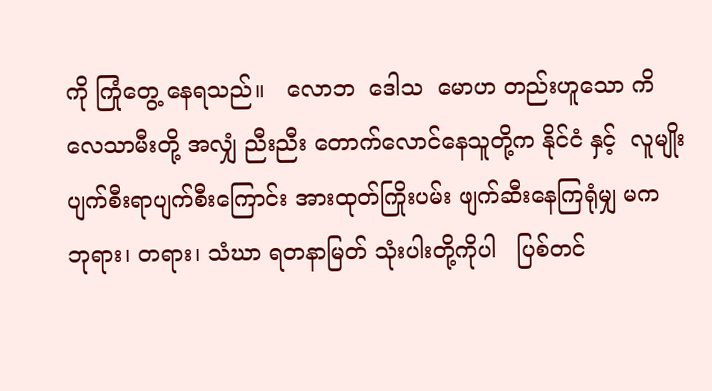ကို ကြုံတွေ့ နေရသည်။   လောဘ  ဒေါသ  မောဟ တည်းဟူသော ကိလေသာမီးတို့ အလျှံ ညီးညီး တောက်လောင်နေသူတို့က နိုင်ငံ နှင့်  လူမျိုး    ပျက်စီးရာပျက်စီးကြောင်း အားထုတ်ကြိုးပမ်း ဖျက်ဆီးနေကြရုံမျှ မက ဘုရား၊ တရား၊ သံဃာ ရတနာမြတ် သုံးပါးတို့ကိုပါ   ပြစ်တင်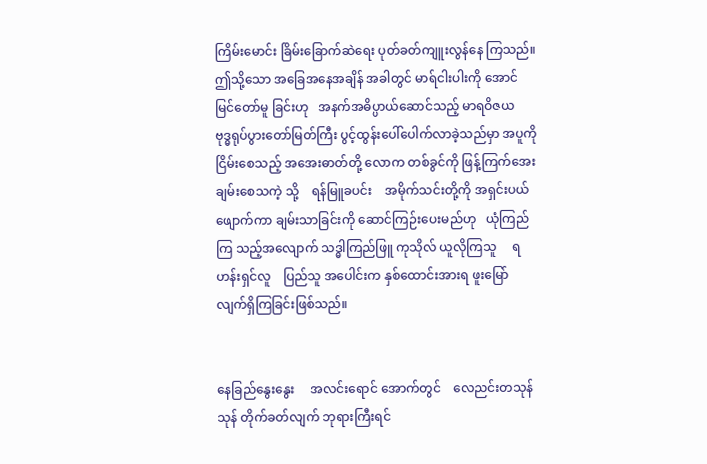ကြိမ်းမောင်း ခြိမ်းခြောက်ဆဲရေး ပုတ်ခတ်ကျူးလွန်နေ ကြသည်။ ဤသို့သော အခြေအနေအချိန် အခါတွင် မာရ်ငါးပါးကို အောင်မြင်တော်မူ ခြင်းဟု   အနက်အဓိပ္ပာယ်ဆောင်သည့် မာရဝိဇယ     ဗုဒ္ဓရုပ်ပွားတော်မြတ်ကြီး ပွင့်ထွန်းပေါ်ပေါက်လာခဲ့သည်မှာ အပူကို ငြိမ်းစေသည့် အအေးဓာတ်တို့ လောက တစ်ခွင်ကို ဖြန့်ကြက်အေးချမ်းစေသကဲ့ သို့    ရန်မြူခပင်း    အမိုက်သင်းတို့ကို အရှင်းပယ်ဖျောက်ကာ ချမ်းသာခြင်းကို ဆောင်ကြဉ်းပေးမည်ဟု   ယုံကြည်ကြ သည့်အလျောက် သဒ္ဓါကြည်ဖြူ ကုသိုလ် ယူလိုကြသူ     ရဟန်းရှင်လူ    ပြည်သူ အပေါင်းက နှစ်ထောင်းအားရ ဖူးမြော် လျက်ရှိကြခြင်းဖြစ်သည်။


နေခြည်နွေးနွေး     အလင်းရောင် အောက်တွင်    လေညင်းတသုန်သုန် တိုက်ခတ်လျက် ဘုရားကြီးရင်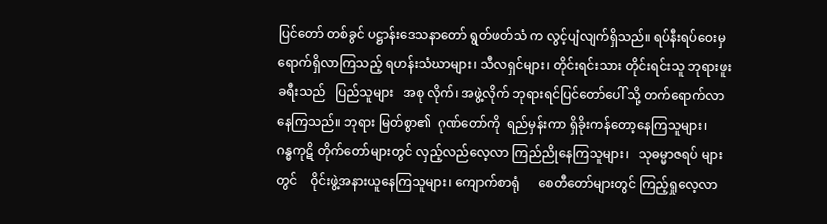ပြင်တော် တစ်ခွင် ပဋ္ဌာန်းဒေသနာတော် ရွတ်ဖတ်သံ က လွင့်ပျံလျက်ရှိသည်။ ရပ်နီးရပ်ဝေးမှ ရောက်ရှိလာကြသည့် ရဟန်းသံဃာများ၊ သီလရှင်များ၊ တိုင်းရင်းသား တိုင်းရင်းသူ ဘုရားဖူးခရီးသည်   ပြည်သူများ   အစု လိုက်၊ အဖွဲ့လိုက် ဘုရားရင်ပြင်တော်ပေါ် သို့ တက်ရောက်လာနေကြသည်။ ဘုရား မြတ်စွာ၏  ဂုဏ်တော်ကို  ရည်မှန်းကာ ရှိခိုးကန်တော့နေကြသူများ၊   ဂန္ဓကုဋိ တိုက်တော်များတွင် လှည့်လည်လေ့လာ ကြည်ညိုနေကြသူများ၊   သုဓမ္မာဇရပ် များတွင်    ဝိုင်းဖွဲ့အနားယူနေကြသူများ၊ ကျောက်စာရုံ      စေတီတော်များတွင် ကြည့်ရှုလေ့လာ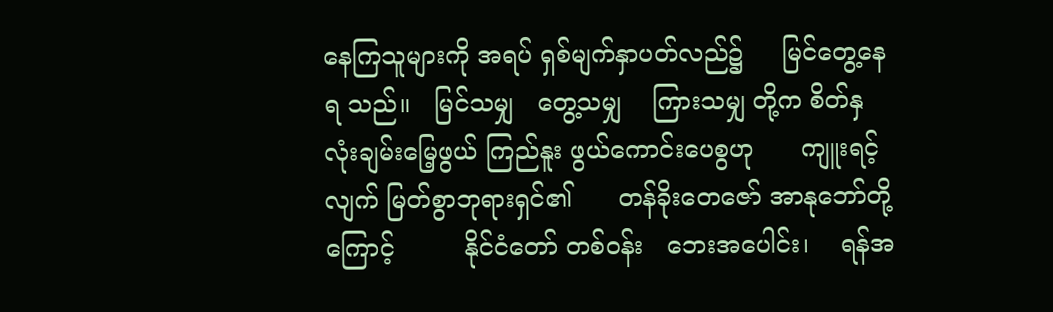နေကြသူများကို အရပ် ရှစ်မျက်နှာပတ်လည်၌     မြင်တွေ့နေရ သည်။   မြင်သမျှ   တွေ့သမျှ    ကြားသမျှ တို့က စိတ်နှလုံးချမ်းမြေ့ဖွယ် ကြည်နူး ဖွယ်ကောင်းပေစွဟု      ကျူးရင့်လျက် မြတ်စွာဘုရားရှင်၏      တန်ခိုးတေဇော် အာနုဘော်တို့ကြောင့်         နိုင်ငံတော် တစ်ဝန်း   ဘေးအပေါင်း၊    ရန်အ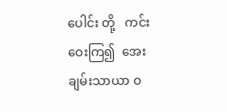ပေါင်း တို့   ကင်းဝေးကြ၍  အေးချမ်းသာယာ ဝ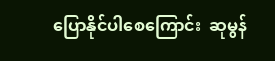ပြောနိုင်ပါစေကြောင်း  ဆုမွန်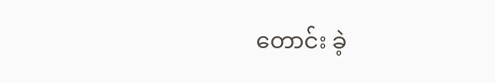တောင်း ခဲ့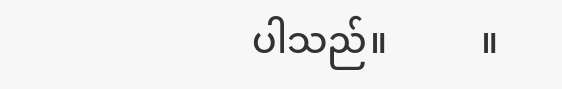ပါသည်။          ။